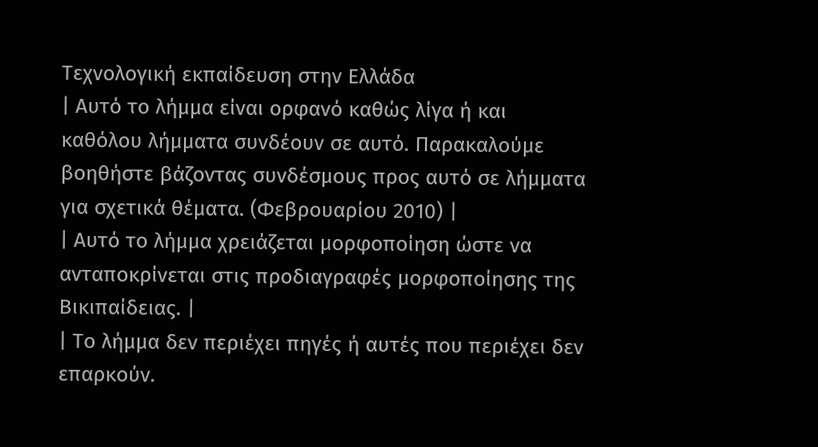Τεχνολογική εκπαίδευση στην Ελλάδα
| Αυτό το λήμμα είναι ορφανό καθώς λίγα ή και καθόλου λήμματα συνδέουν σε αυτό. Παρακαλούμε βοηθήστε βάζοντας συνδέσμους προς αυτό σε λήμματα για σχετικά θέματα. (Φεβρουαρίου 2010) |
| Αυτό το λήμμα χρειάζεται μορφοποίηση ώστε να ανταποκρίνεται στις προδιαγραφές μορφοποίησης της Βικιπαίδειας. |
| Το λήμμα δεν περιέχει πηγές ή αυτές που περιέχει δεν επαρκούν.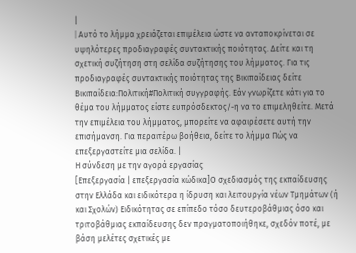|
| Aυτό το λήμμα χρειάζεται επιμέλεια ώστε να ανταποκρίνεται σε υψηλότερες προδιαγραφές συντακτικής ποιότητας. Δείτε και τη σχετική συζήτηση στη σελίδα συζήτησης του λήμματος. Για τις προδιαγραφές συντακτικής ποιότητας της Βικιπαίδειας δείτε Βικιπαίδεια:Πολιτική#Πολιτική συγγραφής. Εάν γνωρίζετε κάτι για το θέμα του λήμματος είστε ευπρόσδεκτος/-η να το επιμεληθείτε. Μετά την επιμέλεια του λήμματος, μπορείτε να αφαιρέσετε αυτή την επισήμανση. Για περαιτέρω βοήθεια, δείτε το λήμμα Πώς να επεξεργαστείτε μια σελίδα. |
Η σύνδεση με την αγορά εργασίας
[Επεξεργασία | επεξεργασία κώδικα]Ο σχεδιασμός της εκπαίδευσης στην Ελλάδα και ειδικότερα η ίδρυση και λειτουργία νέων Τμημάτων (ή και Σχολών) Ειδικότητας σε επίπεδο τόσο δευτεροβάθμιας όσο και τριτοβάθμιας εκπαίδευσης δεν πραγματοποιήθηκε, σχεδόν ποτέ, με βάση μελέτες σχετικές με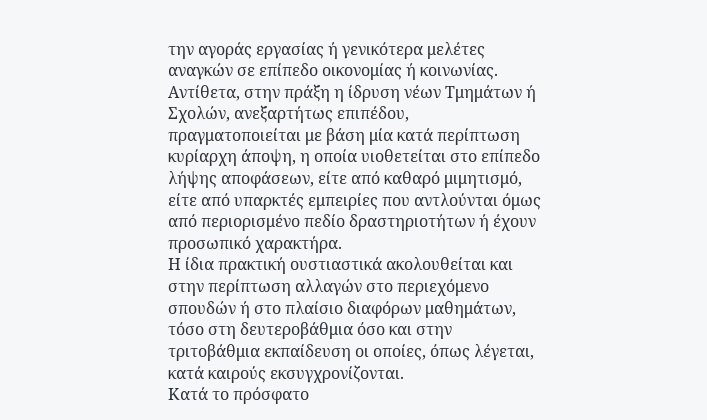την αγοράς εργασίας ή γενικότερα μελέτες αναγκών σε επίπεδο οικονομίας ή κοινωνίας.
Αντίθετα, στην πράξη η ίδρυση νέων Τμημάτων ή Σχολών, ανεξαρτήτως επιπέδου, πραγματοποιείται με βάση μία κατά περίπτωση κυρίαρχη άποψη, η οποία υιοθετείται στο επίπεδο λήψης αποφάσεων, είτε από καθαρό μιμητισμό, είτε από υπαρκτές εμπειρίες που αντλούνται όμως από περιορισμένο πεδίο δραστηριοτήτων ή έχουν προσωπικό χαρακτήρα.
Η ίδια πρακτική ουστιαστικά ακολουθείται και στην περίπτωση αλλαγών στο περιεχόμενο σπουδών ή στο πλαίσιο διαφόρων μαθημάτων, τόσο στη δευτεροβάθμια όσο και στην τριτοβάθμια εκπαίδευση οι οποίες, όπως λέγεται, κατά καιρούς εκσυγχρονίζονται.
Κατά το πρόσφατο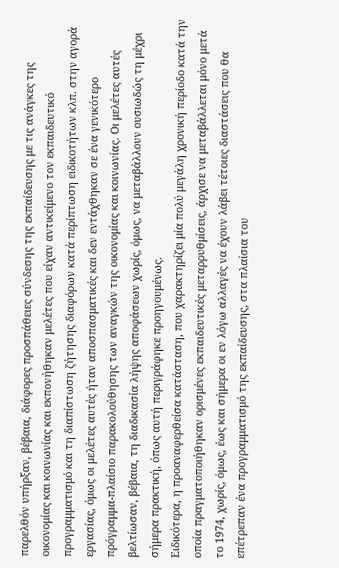παρελθόν υπήρξαν, βέβαια, διάφορες προσπάθειες σύνδεσης της εκπαίδευσης με τις ανάγκες της οικονομίας και κοινωνίας και εκπονήθηκαν μελέτες που είχαν αντικείμενο τον εκπαιδευτικό προγραμματισμό και τη διαπίστωση ζήτησης διαφόρων κατά περίπτωση ειδικοτήτων κλπ. στην αγορά εργασίας, όμως οι μελέτες αυτές ήταν αποσπασματικές και δεν εντάχθηκαν σε ένα γενικότερο πρόγραμμα-πλαίσιο παρακολούθησης των αναγκών της οικονομίας και κοινωνίας. Οι μελέτες αυτές βελτίωσαν, βέβαια, τη διαδικασία λήψης αποφάσεων χωρίς, όμως, να μεταβάλλουν ουσιωδώς τη μέχρι σήμερα πρακτική, όπως αυτή περιγράφηκε προηγουμένως.
Ειδικότερα, η προαναφερθείσα κατάσταση, που χαρακτηρίζει μία πολύ μεγάλη χρονική περίοδο κατά την οποία πραγματοποιήθηκαν ορισμένες εκπαιδευτικές μεταρρυθμίσεις, άρχισε να μεταβάλλεται μόνο μετά το 1974, χωρίς, όμως, έως και σήμερα οι εν λόγω αλλαγές να έχουν λάβει τέτοιες διαστάσεις που θα επέτρεπαν ένα προγραμματισμό της εκπαίδευσης, στα πλαίσια του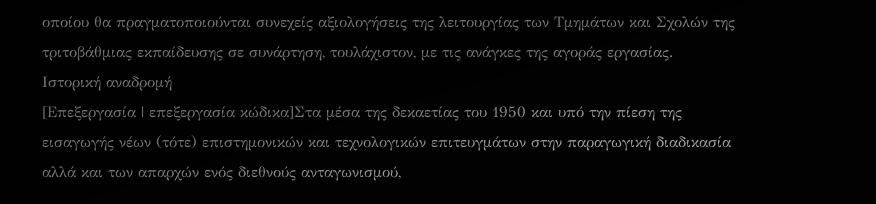οποίου θα πραγματοποιούνται συνεχείς αξιολογήσεις της λειτουργίας των Τμημάτων και Σχολών της τριτοβάθμιας εκπαίδευσης σε συνάρτηση, τουλάχιστον, με τις ανάγκες της αγοράς εργασίας.
Ιστορική αναδρομή
[Επεξεργασία | επεξεργασία κώδικα]Στα μέσα της δεκαετίας του 1950 και υπό την πίεση της εισαγωγής νέων (τότε) επιστημονικών και τεχνολογικών επιτευγμάτων στην παραγωγική διαδικασία αλλά και των απαρχών ενός διεθνούς ανταγωνισμού,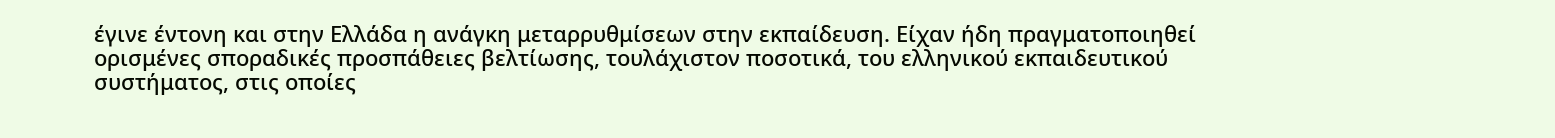έγινε έντονη και στην Ελλάδα η ανάγκη μεταρρυθμίσεων στην εκπαίδευση. Είχαν ήδη πραγματοποιηθεί ορισμένες σποραδικές προσπάθειες βελτίωσης, τουλάχιστον ποσοτικά, του ελληνικού εκπαιδευτικού συστήματος, στις οποίες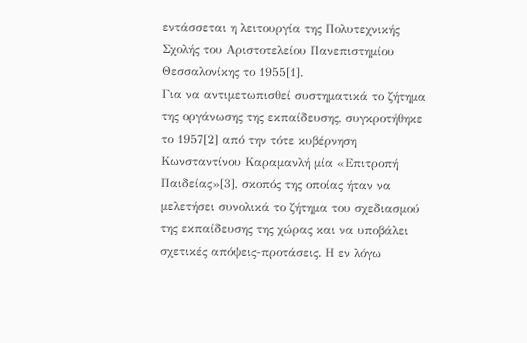εντάσσεται η λειτουργία της Πολυτεχνικής Σχολής του Αριστοτελείου Πανεπιστημίου Θεσσαλονίκης το 1955[1].
Για να αντιμετωπισθεί συστηματικά το ζήτημα της οργάνωσης της εκπαίδευσης, συγκροτήθηκε το 1957[2] από την τότε κυβέρνηση Κωνσταντίνου Καραμανλή μία «Επιτροπή Παιδείας»[3], σκοπός της οποίας ήταν να μελετήσει συνολικά το ζήτημα του σχεδιασμού της εκπαίδευσης της χώρας και να υποβάλει σχετικές απόψεις-προτάσεις. Η εν λόγω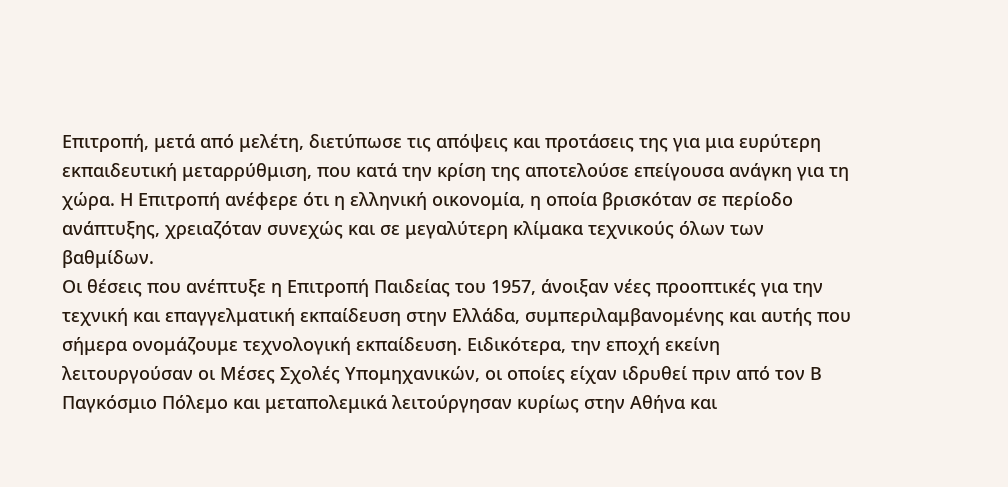Επιτροπή, μετά από μελέτη, διετύπωσε τις απόψεις και προτάσεις της για μια ευρύτερη εκπαιδευτική μεταρρύθμιση, που κατά την κρίση της αποτελούσε επείγουσα ανάγκη για τη χώρα. Η Επιτροπή ανέφερε ότι η ελληνική οικονομία, η οποία βρισκόταν σε περίοδο ανάπτυξης, χρειαζόταν συνεχώς και σε μεγαλύτερη κλίμακα τεχνικούς όλων των βαθμίδων.
Οι θέσεις που ανέπτυξε η Επιτροπή Παιδείας του 1957, άνοιξαν νέες προοπτικές για την τεχνική και επαγγελματική εκπαίδευση στην Ελλάδα, συμπεριλαμβανομένης και αυτής που σήμερα ονομάζουμε τεχνολογική εκπαίδευση. Ειδικότερα, την εποχή εκείνη λειτουργούσαν οι Μέσες Σχολές Υπομηχανικών, οι οποίες είχαν ιδρυθεί πριν από τον Β Παγκόσμιο Πόλεμο και μεταπολεμικά λειτούργησαν κυρίως στην Αθήνα και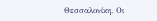Θεσσαλονίκη. Οι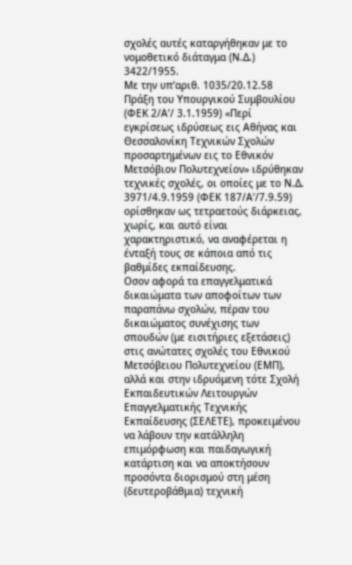σχολές αυτές καταργήθηκαν με το νομοθετικό διάταγμα (Ν.Δ.) 3422/1955.
Με την υπ’αριθ. 1035/20.12.58 Πράξη του Υπουργικού Συμβουλίου (ΦΕΚ 2/Α’/ 3.1.1959) «Περί εγκρίσεως ιδρύσεως εις Αθήνας και Θεσσαλονίκη Τεχνικών Σχολών προσαρτημένων εις το Εθνικόν Μετσόβιον Πολυτεχνείον» ιδρύθηκαν τεχνικές σχολές, οι οποίες με το Ν.Δ. 3971/4.9.1959 (ΦΕΚ 187/Α’/7.9.59) ορίσθηκαν ως τετραετούς διάρκειας, χωρίς, και αυτό είναι χαρακτηριστικό, να αναφέρεται η ένταξή τους σε κάποια από τις βαθμίδες εκπαίδευσης.
Οσον αφορά τα επαγγελματικά δικαιώματα των αποφοίτων των παραπάνω σχολών, πέραν του δικαιώματος συνέχισης των σπουδών (με εισιτήριες εξετάσεις) στις ανώτατες σχολές του Εθνικού Μετσόβειου Πολυτεχνείου (ΕΜΠ), αλλά και στην ιδρυόμενη τότε Σχολή Εκπαιδευτικών Λειτουργών Επαγγελματικής Τεχνικής Εκπαίδευσης (ΣΕΛΕΤΕ), προκειμένου να λάβουν την κατάλληλη επιμόρφωση και παιδαγωγική κατάρτιση και να αποκτήσουν προσόντα διορισμού στη μέση (δευτεροβάθμια) τεχνική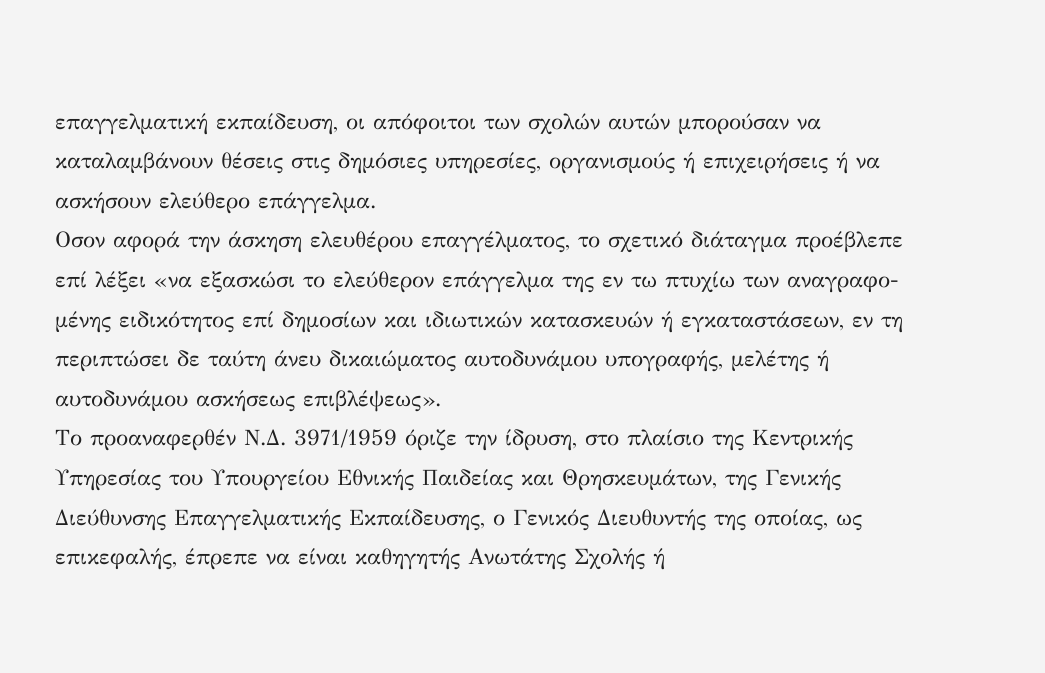επαγγελματική εκπαίδευση, οι απόφοιτοι των σχολών αυτών μπορούσαν να καταλαμβάνουν θέσεις στις δημόσιες υπηρεσίες, οργανισμούς ή επιχειρήσεις ή να ασκήσουν ελεύθερο επάγγελμα.
Οσον αφορά την άσκηση ελευθέρου επαγγέλματος, το σχετικό διάταγμα προέβλεπε επί λέξει «να εξασκώσι το ελεύθερον επάγγελμα της εν τω πτυχίω των αναγραφο- μένης ειδικότητος επί δημοσίων και ιδιωτικών κατασκευών ή εγκαταστάσεων, εν τη περιπτώσει δε ταύτη άνευ δικαιώματος αυτοδυνάμου υπογραφής, μελέτης ή αυτοδυνάμου ασκήσεως επιβλέψεως».
Το προαναφερθέν Ν.Δ. 3971/1959 όριζε την ίδρυση, στο πλαίσιο της Κεντρικής Υπηρεσίας του Υπουργείου Εθνικής Παιδείας και Θρησκευμάτων, της Γενικής Διεύθυνσης Επαγγελματικής Εκπαίδευσης, ο Γενικός Διευθυντής της οποίας, ως επικεφαλής, έπρεπε να είναι καθηγητής Ανωτάτης Σχολής ή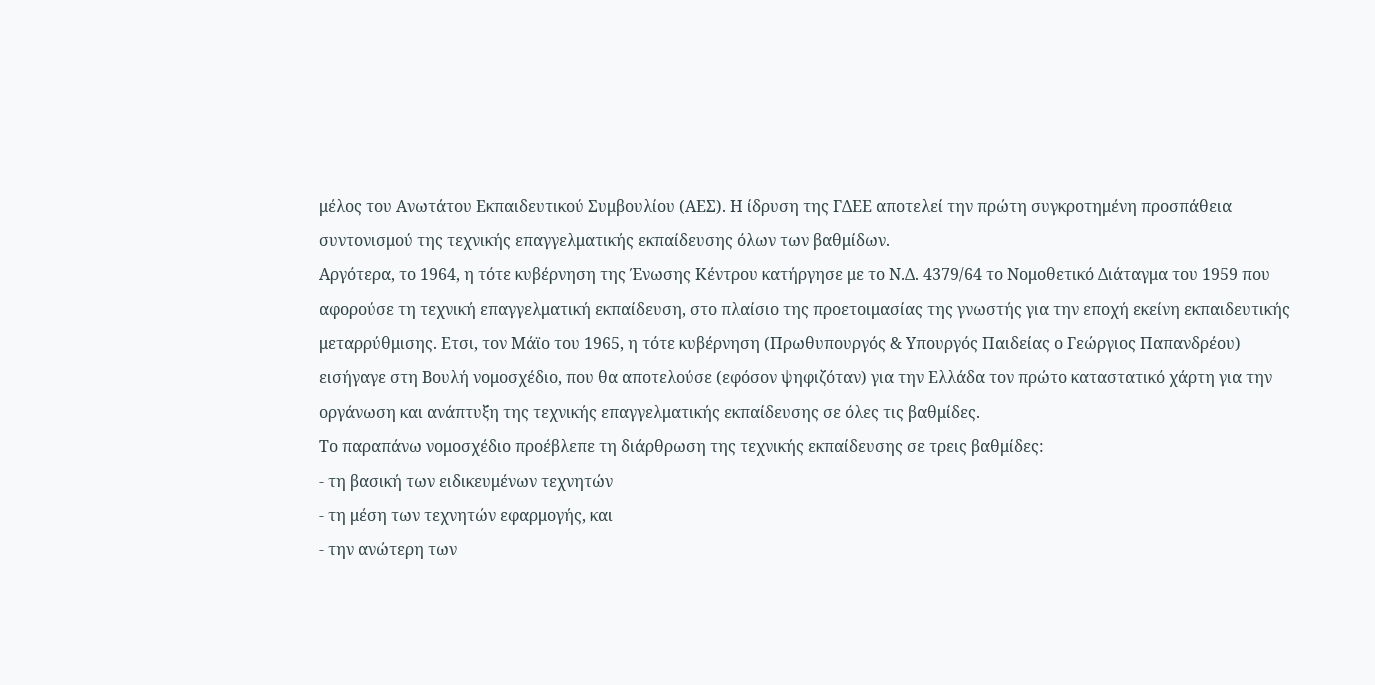μέλος του Ανωτάτου Εκπαιδευτικού Συμβουλίου (ΑΕΣ). Η ίδρυση της ΓΔΕΕ αποτελεί την πρώτη συγκροτημένη προσπάθεια συντονισμού της τεχνικής επαγγελματικής εκπαίδευσης όλων των βαθμίδων.
Αργότερα, το 1964, η τότε κυβέρνηση της Ένωσης Κέντρου κατήργησε με το Ν.Δ. 4379/64 το Νομοθετικό Διάταγμα του 1959 που αφορούσε τη τεχνική επαγγελματική εκπαίδευση, στο πλαίσιο της προετοιμασίας της γνωστής για την εποχή εκείνη εκπαιδευτικής μεταρρύθμισης. Ετσι, τον Μάϊο του 1965, η τότε κυβέρνηση (Πρωθυπουργός & Υπουργός Παιδείας ο Γεώργιος Παπανδρέου) εισήγαγε στη Βουλή νομοσχέδιο, που θα αποτελούσε (εφόσον ψηφιζόταν) για την Ελλάδα τον πρώτο καταστατικό χάρτη για την οργάνωση και ανάπτυξη της τεχνικής επαγγελματικής εκπαίδευσης σε όλες τις βαθμίδες.
Το παραπάνω νομοσχέδιο προέβλεπε τη διάρθρωση της τεχνικής εκπαίδευσης σε τρεις βαθμίδες:
- τη βασική των ειδικευμένων τεχνητών
- τη μέση των τεχνητών εφαρμογής, και
- την ανώτερη των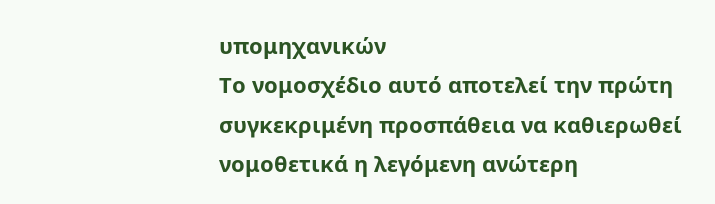υπομηχανικών
Το νομοσχέδιο αυτό αποτελεί την πρώτη συγκεκριμένη προσπάθεια να καθιερωθεί νομοθετικά η λεγόμενη ανώτερη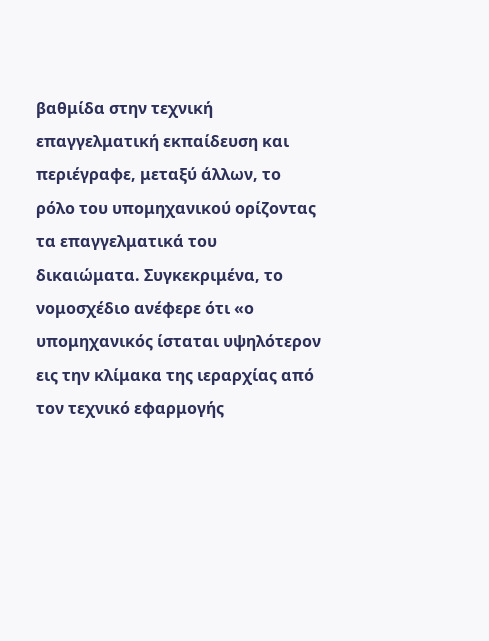βαθμίδα στην τεχνική επαγγελματική εκπαίδευση και περιέγραφε, μεταξύ άλλων, το ρόλο του υπομηχανικού ορίζοντας τα επαγγελματικά του δικαιώματα. Συγκεκριμένα, το νομοσχέδιο ανέφερε ότι «ο υπομηχανικός ίσταται υψηλότερον εις την κλίμακα της ιεραρχίας από τον τεχνικό εφαρμογής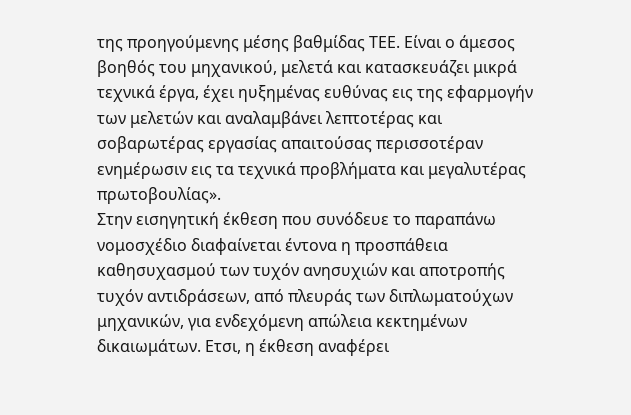της προηγούμενης μέσης βαθμίδας ΤΕΕ. Είναι ο άμεσος βοηθός του μηχανικού, μελετά και κατασκευάζει μικρά τεχνικά έργα, έχει ηυξημένας ευθύνας εις της εφαρμογήν των μελετών και αναλαμβάνει λεπτοτέρας και σοβαρωτέρας εργασίας απαιτούσας περισσοτέραν ενημέρωσιν εις τα τεχνικά προβλήματα και μεγαλυτέρας πρωτοβουλίας».
Στην εισηγητική έκθεση που συνόδευε το παραπάνω νομοσχέδιο διαφαίνεται έντονα η προσπάθεια καθησυχασμού των τυχόν ανησυχιών και αποτροπής τυχόν αντιδράσεων, από πλευράς των διπλωματούχων μηχανικών, για ενδεχόμενη απώλεια κεκτημένων δικαιωμάτων. Ετσι, η έκθεση αναφέρει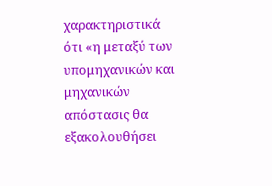χαρακτηριστικά ότι «η μεταξύ των υπομηχανικών και μηχανικών απόστασις θα εξακολουθήσει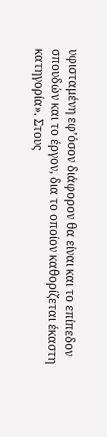υφισταμένη εφ’όσον διάφορον θα είναι και το επίπεδον σπουδών και το έργον, δια το οποίον καθορίζεται έκαστη κατηγορία». Στους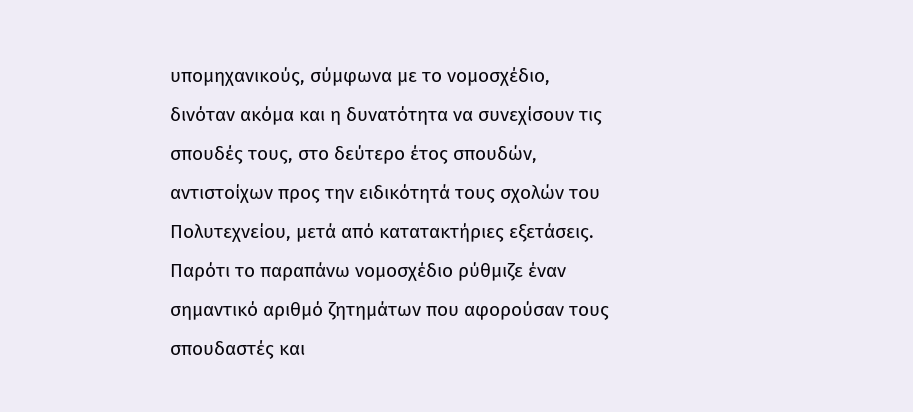υπομηχανικούς, σύμφωνα με το νομοσχέδιο, δινόταν ακόμα και η δυνατότητα να συνεχίσουν τις σπουδές τους, στο δεύτερο έτος σπουδών, αντιστοίχων προς την ειδικότητά τους σχολών του Πολυτεχνείου, μετά από κατατακτήριες εξετάσεις.
Παρότι το παραπάνω νομοσχέδιο ρύθμιζε έναν σημαντικό αριθμό ζητημάτων που αφορούσαν τους σπουδαστές και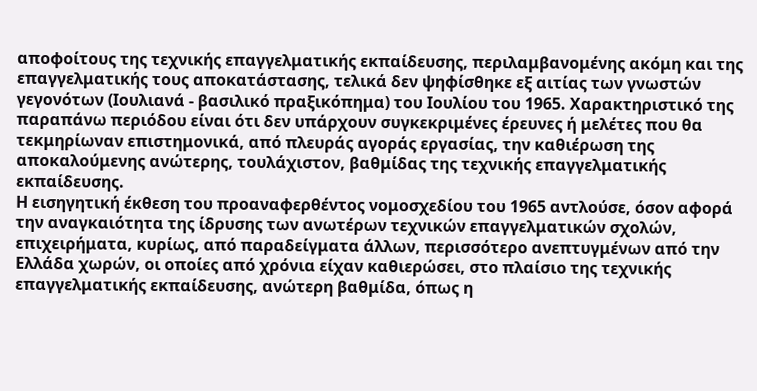αποφοίτους της τεχνικής επαγγελματικής εκπαίδευσης, περιλαμβανομένης ακόμη και της επαγγελματικής τους αποκατάστασης, τελικά δεν ψηφίσθηκε εξ αιτίας των γνωστών γεγονότων (Ιουλιανά - βασιλικό πραξικόπημα) του Ιουλίου του 1965. Χαρακτηριστικό της παραπάνω περιόδου είναι ότι δεν υπάρχουν συγκεκριμένες έρευνες ή μελέτες που θα τεκμηρίωναν επιστημονικά, από πλευράς αγοράς εργασίας, την καθιέρωση της αποκαλούμενης ανώτερης, τουλάχιστον, βαθμίδας της τεχνικής επαγγελματικής εκπαίδευσης.
Η εισηγητική έκθεση του προαναφερθέντος νομοσχεδίου του 1965 αντλούσε, όσον αφορά την αναγκαιότητα της ίδρυσης των ανωτέρων τεχνικών επαγγελματικών σχολών, επιχειρήματα, κυρίως, από παραδείγματα άλλων, περισσότερο ανεπτυγμένων από την Ελλάδα χωρών, οι οποίες από χρόνια είχαν καθιερώσει, στο πλαίσιο της τεχνικής επαγγελματικής εκπαίδευσης, ανώτερη βαθμίδα, όπως η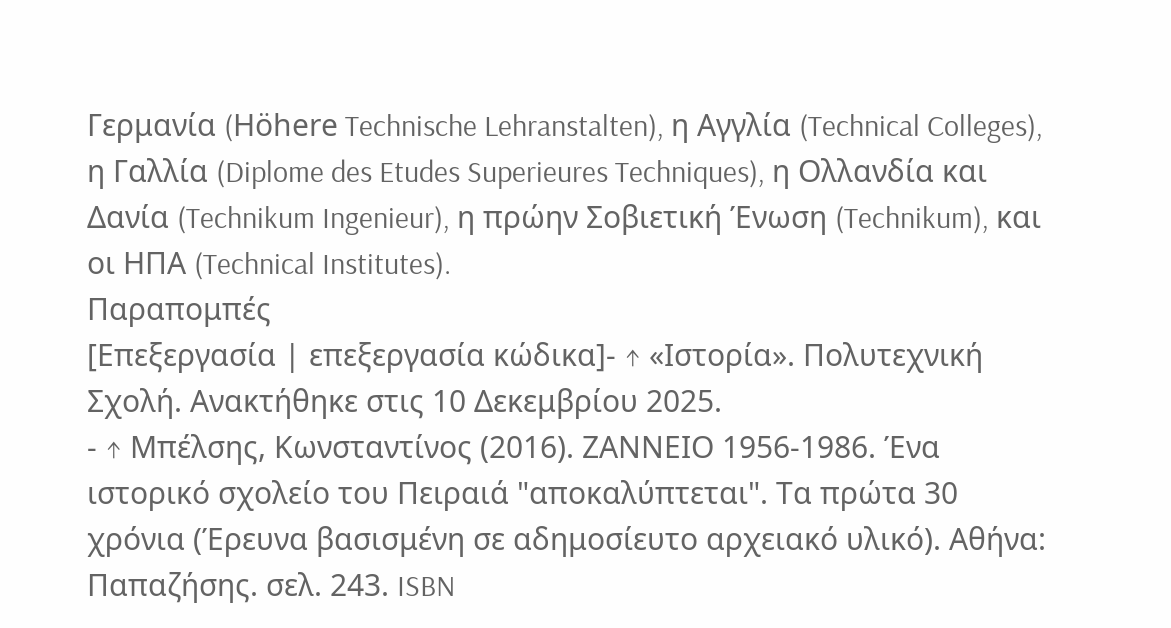Γερμανία (Höhere Technische Lehranstalten), η Αγγλία (Technical Colleges), η Γαλλία (Diplome des Etudes Superieures Techniques), η Ολλανδία και Δανία (Technikum Ingenieur), η πρώην Σοβιετική Ένωση (Technikum), και οι ΗΠΑ (Technical Institutes).
Παραπομπές
[Επεξεργασία | επεξεργασία κώδικα]- ↑ «Ιστορία». Πολυτεχνική Σχολή. Ανακτήθηκε στις 10 Δεκεμβρίου 2025.
- ↑ Μπέλσης, Κωνσταντίνος (2016). ΖΑΝΝΕΙΟ 1956-1986. Ένα ιστορικό σχολείο του Πειραιά "αποκαλύπτεται". Τα πρώτα 30 χρόνια (Έρευνα βασισμένη σε αδημοσίευτο αρχειακό υλικό). Αθήνα: Παπαζήσης. σελ. 243. ISBN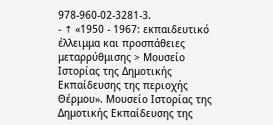978-960-02-3281-3.
- ↑ «1950 - 1967: εκπαιδευτικό έλλειμμα και προσπάθειες μεταρρύθμισης > Μουσείο Ιστορίας της Δημοτικής Εκπαίδευσης της περιοχής Θέρμου». Μουσείο Ιστορίας της Δημοτικής Εκπαίδευσης της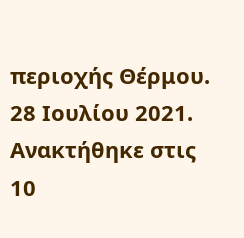περιοχής Θέρμου. 28 Ιουλίου 2021. Ανακτήθηκε στις 10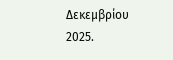Δεκεμβρίου 2025.